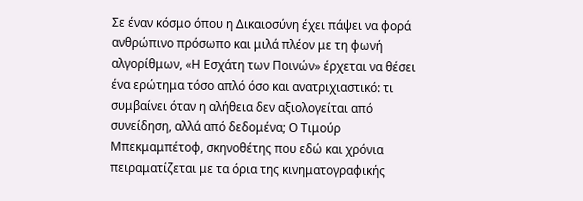Σε έναν κόσμο όπου η Δικαιοσύνη έχει πάψει να φορά ανθρώπινο πρόσωπο και μιλά πλέον με τη φωνή αλγορίθμων, «Η Εσχάτη των Ποινών» έρχεται να θέσει ένα ερώτημα τόσο απλό όσο και ανατριχιαστικό: τι συμβαίνει όταν η αλήθεια δεν αξιολογείται από συνείδηση, αλλά από δεδομένα; Ο Τιμούρ Μπεκμαμπέτοφ, σκηνοθέτης που εδώ και χρόνια πειραματίζεται με τα όρια της κινηματογραφικής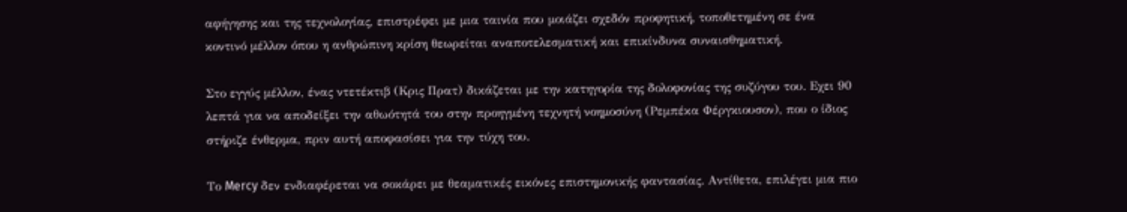αφήγησης και της τεχνολογίας, επιστρέφει με μια ταινία που μοιάζει σχεδόν προφητική, τοποθετημένη σε ένα κοντινό μέλλον όπου η ανθρώπινη κρίση θεωρείται αναποτελεσματική και επικίνδυνα συναισθηματική.

Στο εγγύς μέλλον, ένας ντετέκτιβ (Κρις Πρατ) δικάζεται με την κατηγορία της δολοφονίας της συζύγου του. Εχει 90 λεπτά για να αποδείξει την αθωότητά του στην προηγμένη τεχνητή νοημοσύνη (Ρεμπέκα Φέργκιουσον), που ο ίδιος στήριζε ένθερμα, πριν αυτή αποφασίσει για την τύχη του.

Το Mercy δεν ενδιαφέρεται να σοκάρει με θεαματικές εικόνες επιστημονικής φαντασίας. Αντίθετα, επιλέγει μια πιο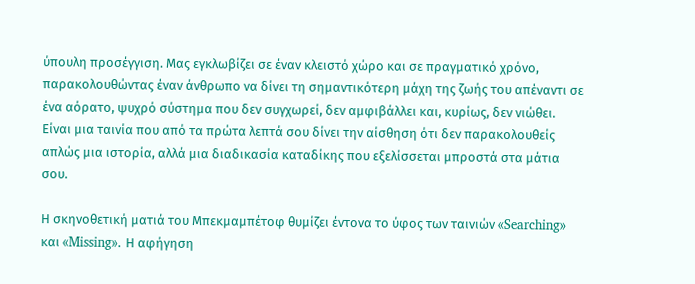ύπουλη προσέγγιση. Μας εγκλωβίζει σε έναν κλειστό χώρο και σε πραγματικό χρόνο, παρακολουθώντας έναν άνθρωπο να δίνει τη σημαντικότερη μάχη της ζωής του απέναντι σε ένα αόρατο, ψυχρό σύστημα που δεν συγχωρεί, δεν αμφιβάλλει και, κυρίως, δεν νιώθει. Είναι μια ταινία που από τα πρώτα λεπτά σου δίνει την αίσθηση ότι δεν παρακολουθείς απλώς μια ιστορία, αλλά μια διαδικασία καταδίκης που εξελίσσεται μπροστά στα μάτια σου.

Η σκηνοθετική ματιά του Μπεκμαμπέτοφ θυμίζει έντονα το ύφος των ταινιών «Searching» και «Missing». Η αφήγηση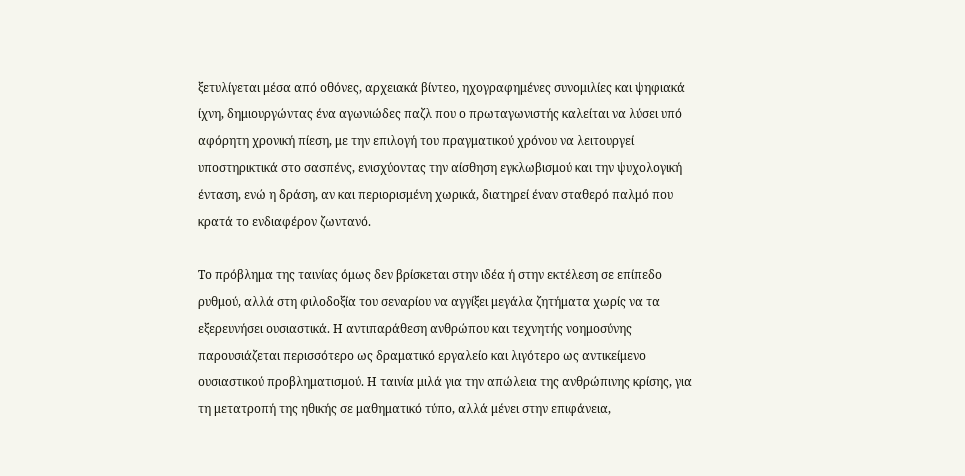ξετυλίγεται μέσα από οθόνες, αρχειακά βίντεο, ηχογραφημένες συνομιλίες και ψηφιακά ίχνη, δημιουργώντας ένα αγωνιώδες παζλ που ο πρωταγωνιστής καλείται να λύσει υπό αφόρητη χρονική πίεση, με την επιλογή του πραγματικού χρόνου να λειτουργεί υποστηρικτικά στο σασπένς, ενισχύοντας την αίσθηση εγκλωβισμού και την ψυχολογική ένταση, ενώ η δράση, αν και περιορισμένη χωρικά, διατηρεί έναν σταθερό παλμό που κρατά το ενδιαφέρον ζωντανό.

Το πρόβλημα της ταινίας όμως δεν βρίσκεται στην ιδέα ή στην εκτέλεση σε επίπεδο ρυθμού, αλλά στη φιλοδοξία του σεναρίου να αγγίξει μεγάλα ζητήματα χωρίς να τα εξερευνήσει ουσιαστικά. Η αντιπαράθεση ανθρώπου και τεχνητής νοημοσύνης παρουσιάζεται περισσότερο ως δραματικό εργαλείο και λιγότερο ως αντικείμενο ουσιαστικού προβληματισμού. Η ταινία μιλά για την απώλεια της ανθρώπινης κρίσης, για τη μετατροπή της ηθικής σε μαθηματικό τύπο, αλλά μένει στην επιφάνεια,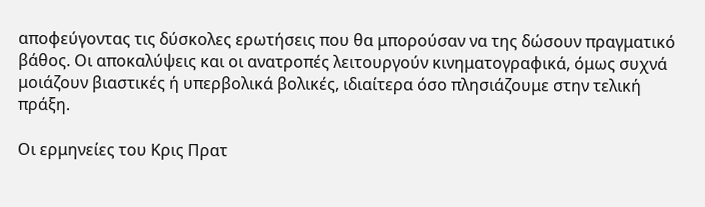αποφεύγοντας τις δύσκολες ερωτήσεις που θα μπορούσαν να της δώσουν πραγματικό βάθος. Οι αποκαλύψεις και οι ανατροπές λειτουργούν κινηματογραφικά, όμως συχνά μοιάζουν βιαστικές ή υπερβολικά βολικές, ιδιαίτερα όσο πλησιάζουμε στην τελική πράξη.

Οι ερμηνείες του Κρις Πρατ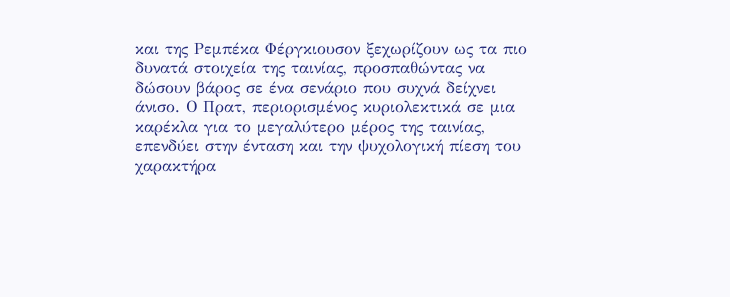και της Ρεμπέκα Φέργκιουσον ξεχωρίζουν ως τα πιο δυνατά στοιχεία της ταινίας, προσπαθώντας να δώσουν βάρος σε ένα σενάριο που συχνά δείχνει άνισο. Ο Πρατ, περιορισμένος κυριολεκτικά σε μια καρέκλα για το μεγαλύτερο μέρος της ταινίας, επενδύει στην ένταση και την ψυχολογική πίεση του χαρακτήρα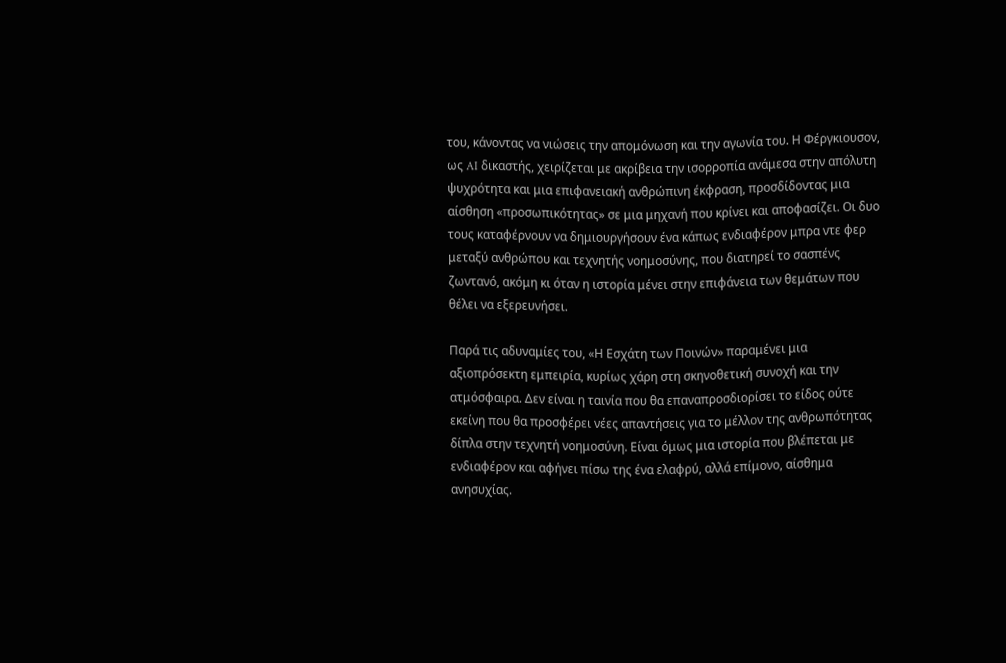του, κάνοντας να νιώσεις την απομόνωση και την αγωνία του. Η Φέργκιουσον, ως AI δικαστής, χειρίζεται με ακρίβεια την ισορροπία ανάμεσα στην απόλυτη ψυχρότητα και μια επιφανειακή ανθρώπινη έκφραση, προσδίδοντας μια αίσθηση «προσωπικότητας» σε μια μηχανή που κρίνει και αποφασίζει. Οι δυο τους καταφέρνουν να δημιουργήσουν ένα κάπως ενδιαφέρον μπρα ντε φερ μεταξύ ανθρώπου και τεχνητής νοημοσύνης, που διατηρεί το σασπένς ζωντανό, ακόμη κι όταν η ιστορία μένει στην επιφάνεια των θεμάτων που θέλει να εξερευνήσει.

Παρά τις αδυναμίες του, «Η Εσχάτη των Ποινών» παραμένει μια αξιοπρόσεκτη εμπειρία, κυρίως χάρη στη σκηνοθετική συνοχή και την ατμόσφαιρα. Δεν είναι η ταινία που θα επαναπροσδιορίσει το είδος ούτε εκείνη που θα προσφέρει νέες απαντήσεις για το μέλλον της ανθρωπότητας δίπλα στην τεχνητή νοημοσύνη. Είναι όμως μια ιστορία που βλέπεται με ενδιαφέρον και αφήνει πίσω της ένα ελαφρύ, αλλά επίμονο, αίσθημα ανησυχίας.